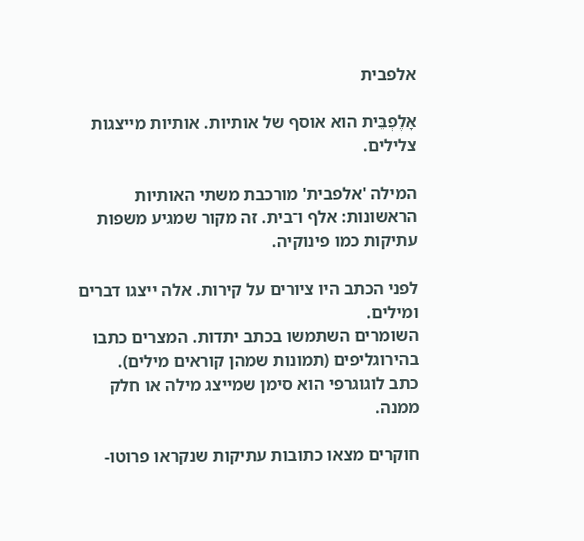אלפבית

אָלֶפְבֵּית הוא אוסף של אותיות. אותיות מייצגות צלילים.

המילה 'אלפבית' מורכבת משתי האותיות הראשונות: אלף ו־בית. זה מקור שמגיע משפות עתיקות כמו פינוקיה.

לפני הכתב היו ציורים על קירות. אלה ייצגו דברים ומילים.
השומרים השתמשו בכתב יתדות. המצרים כתבו בהירוגליפים (תמונות שמהן קוראים מילים).
כתב לוגוגרפי הוא סימן שמייצג מילה או חלק ממנה.

חוקרים מצאו כתובות עתיקות שנקראו פרוטו-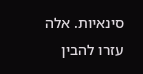סינאיות. אלה עזרו להבין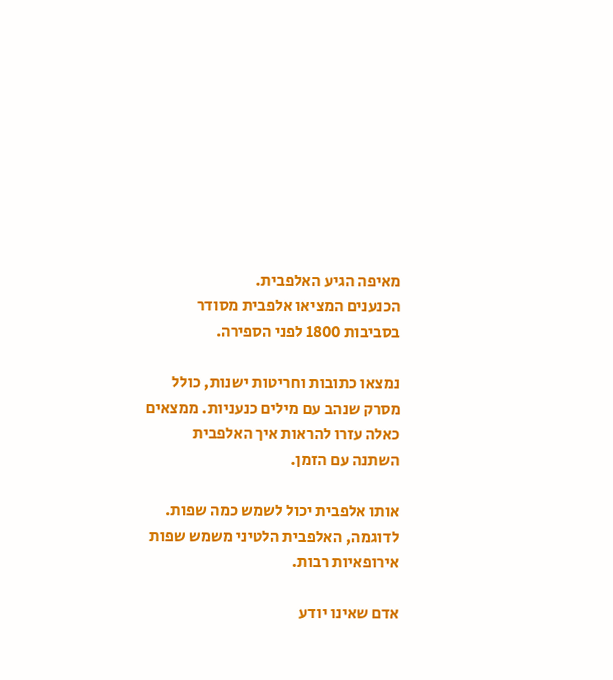מאיפה הגיע האלפבית.
הכנענים המציאו אלפבית מסודר בסביבות 1800 לפני הספירה.

נמצאו כתובות וחריטות ישנות, כולל מסרק שנהב עם מילים כנעניות. ממצאים כאלה עזרו להראות איך האלפבית השתנה עם הזמן.

אותו אלפבית יכול לשמש כמה שפות. לדוגמה, האלפבית הלטיני משמש שפות אירופאיות רבות.

אדם שאינו יודע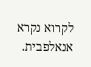לקרוא נקרא אנאלפבית.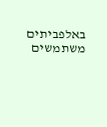באלפביתים משתמשים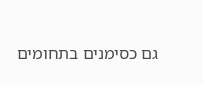גם כסימנים בתחומים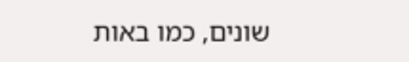שונים, כמו באות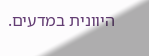היוונית במדעים.